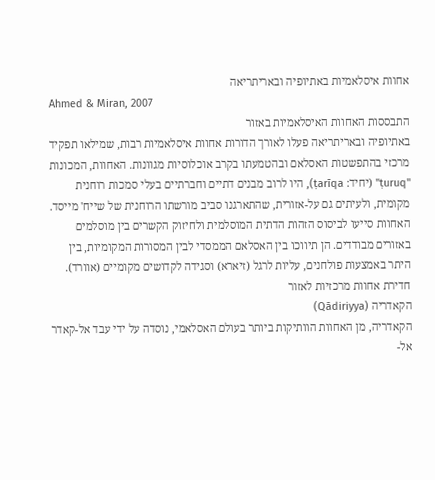אחוות איסלאמיות באתיופיה ובאריתריאה
Ahmed & Miran, 2007
התבססות האחוות האיסלאמיות באזור
באתיופיה ובאריתריאה פעלו לאורך הדורות אחוות איסלאמיות רבות, שמילאו תפקיד מרכזי בהתפשטות האסלאם ובהטמעתו בקרב אוכלוסיות מגוונות. האחוות, המכונות "ṭuruq" (יחיד: ṭarīqa), היו לרוב מבנים דתיים וחברתיים בעלי סמכות רוחנית מקומית, ולעיתים גם על-אזורית, שהתארגנו סביב מורשתו הרוחנית של שייח' מייסד.
האחוות סייעו לביסוס הזהות הדתית המוסלמית ולחיזוק הקשרים בין מוסלמים באזורים מבודדים. הן תיווכו בין האסלאם הממסדי לבין המסורות המקומיות, בין היתר באמצעות פולחנים, עליות לרגל (זיארא) וסגידה לקדושים מקומיים (אוורד).
חדירת אחוות מרכזיות לאזור
הקאדריה (Qādiriyya)
הקאדריה, מן האחוות הוותיקות ביותר בעולם האסלאמי, נוסדה על ידי עבד אל-קאדר אל-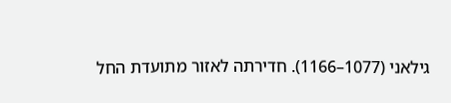גילאני (1077–1166). חדירתה לאזור מתועדת החל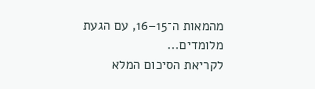מהמאות ה־15–16, עם הגעת מלומדים...
לקריאת הסיכום המלא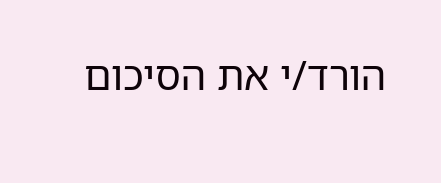הורד/י את הסיכום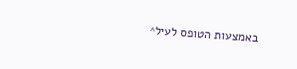באמצעות הטופס לעיל^